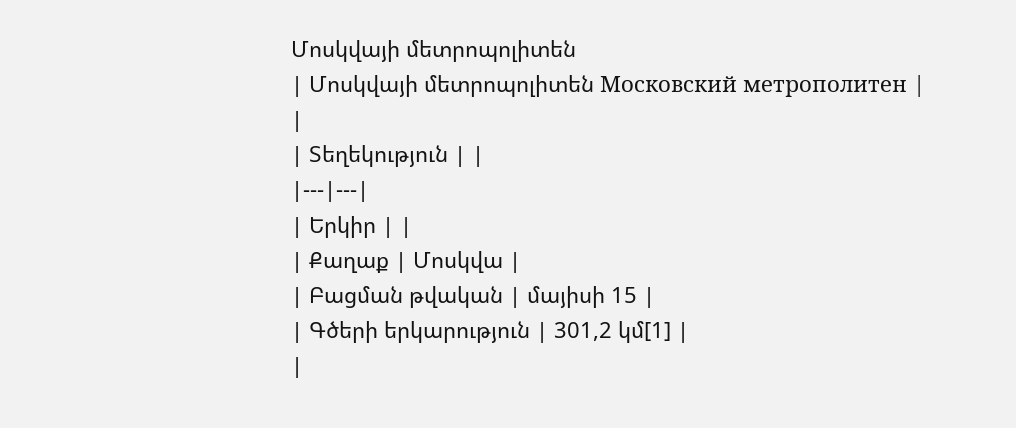Մոսկվայի մետրոպոլիտեն
| Մոսկվայի մետրոպոլիտեն Московский метрополитен |
|
| Տեղեկություն | |
|---|---|
| Երկիր | |
| Քաղաք | Մոսկվա |
| Բացման թվական | մայիսի 15 |
| Գծերի երկարություն | 301,2 կմ[1] |
|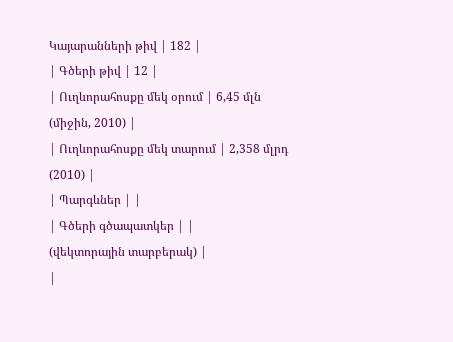Կայարանների թիվ | 182 |
| Գծերի թիվ | 12 |
| Ուղևորահոսքը մեկ օրում | 6,45 մլն (միջին, 2010) |
| Ուղևորահոսքը մեկ տարում | 2,358 մլրդ (2010) |
| Պարգևներ | |
| Գծերի գծապատկեր | |
(վեկտորային տարբերակ) |
|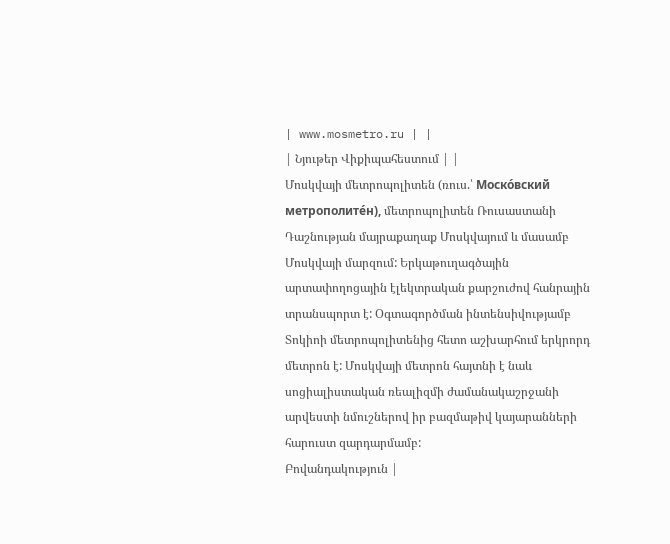| www.mosmetro.ru | |
| Նյութեր Վիքիպահեստում | |
Մոսկվայի մետրոպոլիտեն (ռուս.՝ Моско́вский метрополите́н), մետրոպոլիտեն Ռուսաստանի Դաշնության մայրաքաղաք Մոսկվայում և մասամբ Մոսկվայի մարզում: Երկաթուղագծային արտափողոցային էլեկտրական քարշուժով հանրային տրանսպորտ է: Օգտագործման ինտենսիվությամբ Տոկիոի մետրոպոլիտենից հետո աշխարհում երկրորդ մետրոն է: Մոսկվայի մետրոն հայտնի է նաև սոցիալիստական ռեալիզմի ժամանակաշրջանի արվեստի նմուշներով իր բազմաթիվ կայարանների հարուստ զարդարմամբ:
Բովանդակություն |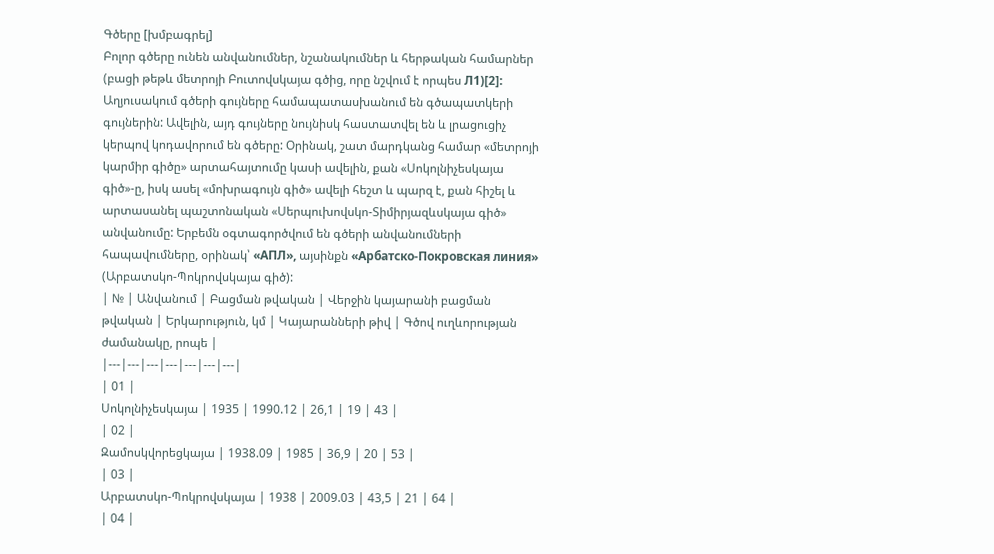Գծերը [խմբագրել]
Բոլոր գծերը ունեն անվանումներ, նշանակումներ և հերթական համարներ (բացի թեթև մետրոյի Բուտովսկայա գծից, որը նշվում է որպես Л1)[2]: Աղյուսակում գծերի գույները համապատասխանում են գծապատկերի գույներին: Ավելին, այդ գույները նույնիսկ հաստատվել են և լրացուցիչ կերպով կոդավորում են գծերը: Օրինակ, շատ մարդկանց համար «մետրոյի կարմիր գիծը» արտահայտումը կասի ավելին, քան «Սոկոլնիչեսկայա գիծ»-ը, իսկ ասել «մոխրագույն գիծ» ավելի հեշտ և պարզ է, քան հիշել և արտասանել պաշտոնական «Սերպուխովսկո-Տիմիրյազևսկայա գիծ» անվանումը: Երբեմն օգտագործվում են գծերի անվանումների հապավումները, օրինակ՝ «АПЛ», այսինքն «Арбатско-Покровская линия» (Արբատսկո-Պոկրովսկայա գիծ):
| № | Անվանում | Բացման թվական | Վերջին կայարանի բացման թվական | Երկարություն, կմ | Կայարանների թիվ | Գծով ուղևորության ժամանակը, րոպե |
|---|---|---|---|---|---|---|
| 01 |
Սոկոլնիչեսկայա | 1935 | 1990.12 | 26,1 | 19 | 43 |
| 02 |
Զամոսկվորեցկայա | 1938.09 | 1985 | 36,9 | 20 | 53 |
| 03 |
Արբատսկո-Պոկրովսկայա | 1938 | 2009.03 | 43,5 | 21 | 64 |
| 04 |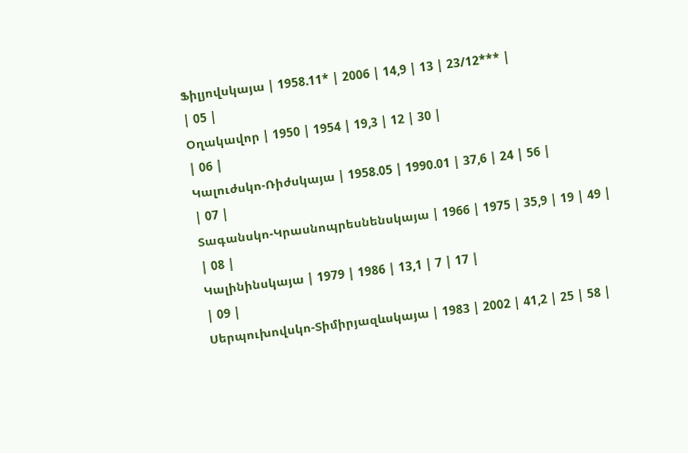Ֆիլյովսկայա | 1958.11* | 2006 | 14,9 | 13 | 23/12*** |
| 05 |
Օղակավոր | 1950 | 1954 | 19,3 | 12 | 30 |
| 06 |
Կալուժսկո-Ռիժսկայա | 1958.05 | 1990.01 | 37,6 | 24 | 56 |
| 07 |
Տագանսկո-Կրասնոպրեսնենսկայա | 1966 | 1975 | 35,9 | 19 | 49 |
| 08 |
Կալինինսկայա | 1979 | 1986 | 13,1 | 7 | 17 |
| 09 |
Սերպուխովսկո-Տիմիրյազևսկայա | 1983 | 2002 | 41,2 | 25 | 58 |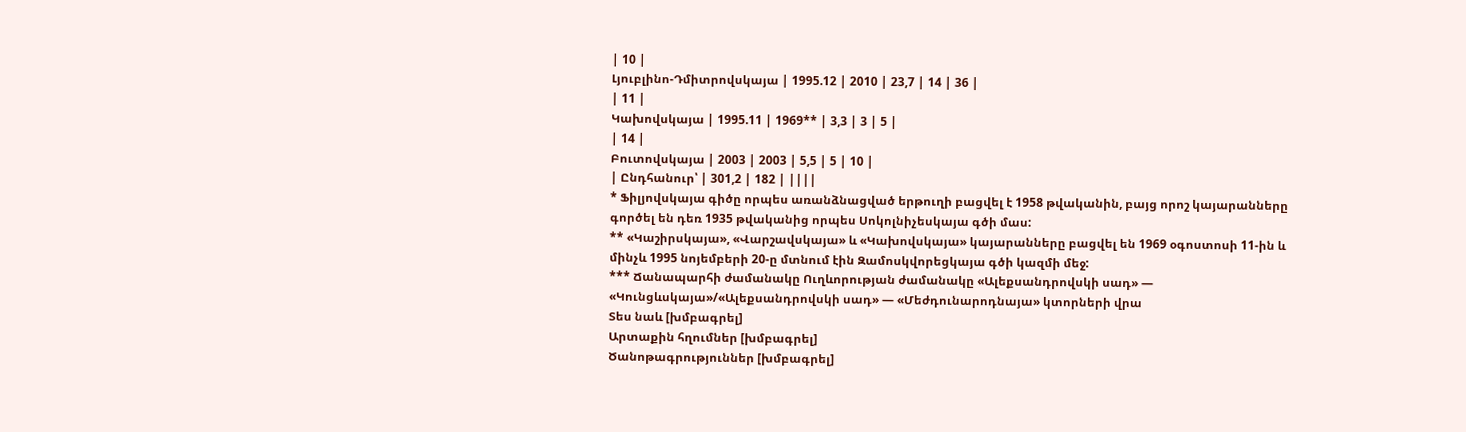| 10 |
Լյուբլինո-Դմիտրովսկայա | 1995.12 | 2010 | 23,7 | 14 | 36 |
| 11 |
Կախովսկայա | 1995.11 | 1969** | 3,3 | 3 | 5 |
| 14 |
Բուտովսկայա | 2003 | 2003 | 5,5 | 5 | 10 |
| Ընդհանուր՝ | 301,2 | 182 | ||||
* Ֆիլյովսկայա գիծը որպես առանձնացված երթուղի բացվել է 1958 թվականին, բայց որոշ կայարանները գործել են դեռ 1935 թվականից որպես Սոկոլնիչեսկայա գծի մաս:
** «Կաշիրսկայա», «Վարշավսկայա» և «Կախովսկայա» կայարանները բացվել են 1969 օգոստոսի 11-ին և մինչև 1995 նոյեմբերի 20-ը մտնում էին Զամոսկվորեցկայա գծի կազմի մեջ:
*** Ճանապարհի ժամանակը Ուղևորության ժամանակը «Ալեքսանդրովսկի սադ» — «Կունցևսկայա»/«Ալեքսանդրովսկի սադ» — «Մեժդունարոդնայա» կտորների վրա
Տես նաև [խմբագրել]
Արտաքին հղումներ [խմբագրել]
Ծանոթագրություններ [խմբագրել]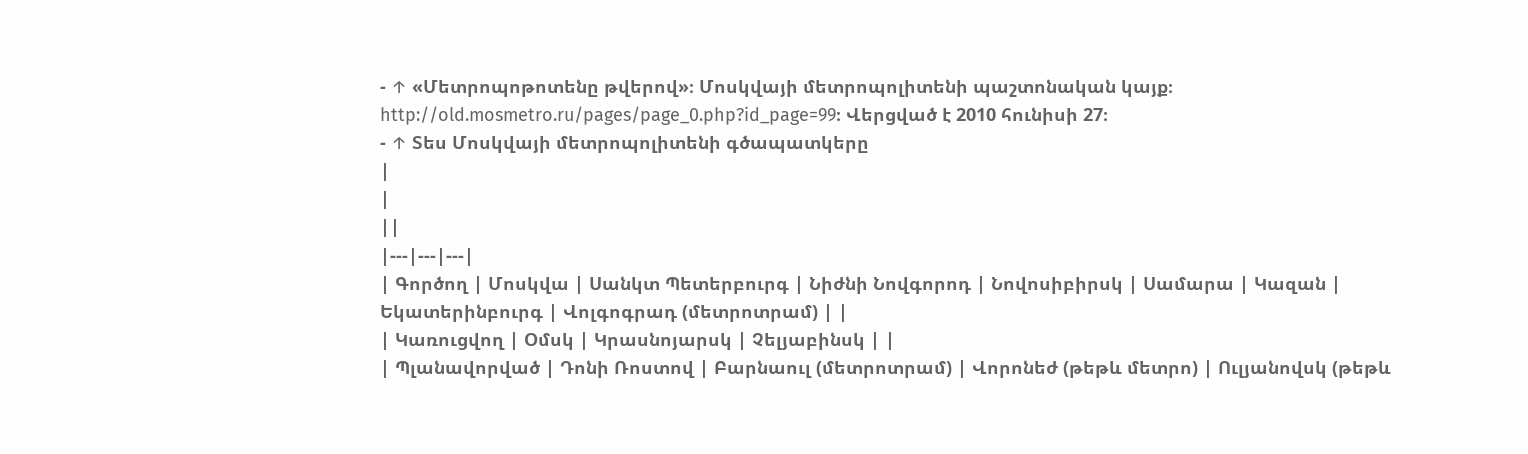- ↑ «Մետրոպոթոտենը թվերով»։ Մոսկվայի մետրոպոլիտենի պաշտոնական կայք։ http://old.mosmetro.ru/pages/page_0.php?id_page=99։ Վերցված է 2010 հունիսի 27։
- ↑ Տես Մոսկվայի մետրոպոլիտենի գծապատկերը
|
|
||
|---|---|---|
| Գործող | Մոսկվա | Սանկտ Պետերբուրգ | Նիժնի Նովգորոդ | Նովոսիբիրսկ | Սամարա | Կազան | Եկատերինբուրգ | Վոլգոգրադ (մետրոտրամ) | |
| Կառուցվող | Օմսկ | Կրասնոյարսկ | Չելյաբինսկ | |
| Պլանավորված | Դոնի Ռոստով | Բարնաուլ (մետրոտրամ) | Վորոնեժ (թեթև մետրո) | Ուլյանովսկ (թեթև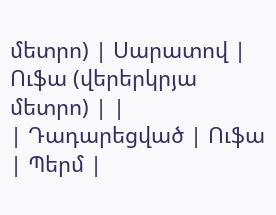մետրո) | Սարատով | Ուֆա (վերերկրյա մետրո) | |
| Դադարեցված | Ուֆա | Պերմ |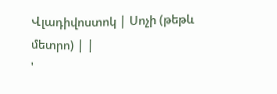Վլադիվոստոկ | Սոչի (թեթև մետրո) | |
'